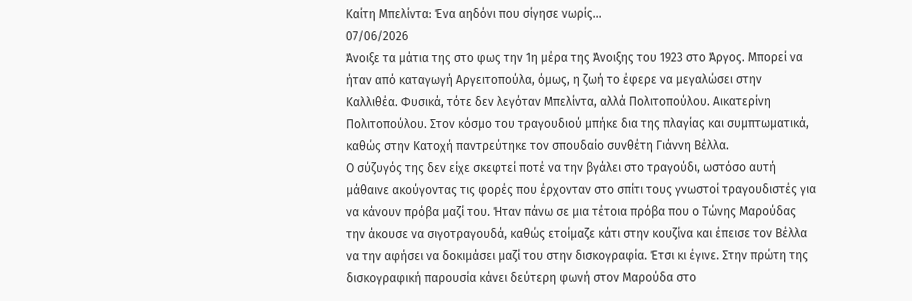Καίτη Μπελίντα: Ένα αηδόνι που σίγησε νωρίς…
07/06/2026
Άνοιξε τα μάτια της στο φως την 1η μέρα της Άνοιξης του 1923 στο Άργος. Μπορεί να ήταν από καταγωγή Αργειτοπούλα, όμως, η ζωή το έφερε να μεγαλώσει στην Καλλιθέα. Φυσικά, τότε δεν λεγόταν Μπελίντα, αλλά Πολιτοπούλου. Αικατερίνη Πολιτοπούλου. Στον κόσμο του τραγουδιού μπήκε δια της πλαγίας και συμπτωματικά, καθώς στην Κατοχή παντρεύτηκε τον σπουδαίο συνθέτη Γιάννη Βέλλα.
Ο σύζυγός της δεν είχε σκεφτεί ποτέ να την βγάλει στο τραγούδι, ωστόσο αυτή μάθαινε ακούγοντας τις φορές που έρχονταν στο σπίτι τους γνωστοί τραγουδιστές για να κάνουν πρόβα μαζί του. Ήταν πάνω σε μια τέτοια πρόβα που ο Τώνης Μαρούδας την άκουσε να σιγοτραγουδά, καθώς ετοίμαζε κάτι στην κουζίνα και έπεισε τον Βέλλα να την αφήσει να δοκιμάσει μαζί του στην δισκογραφία. Έτσι κι έγινε. Στην πρώτη της δισκογραφική παρουσία κάνει δεύτερη φωνή στον Μαρούδα στο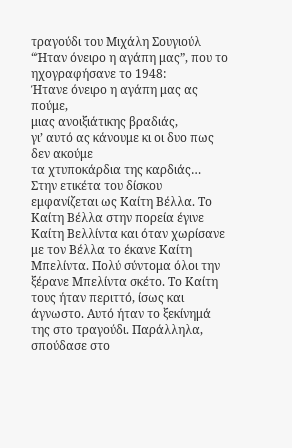τραγούδι του Μιχάλη Σουγιούλ “Ήταν όνειρο η αγάπη μας”, που το ηχογραφήσανε το 1948:
Ήτανε όνειρο η αγάπη μας ας πούμε,
μιας ανοιξιάτικης βραδιάς,
γι’ αυτό ας κάνουμε κι οι δυο πως δεν ακούμε
τα χτυποκάρδια της καρδιάς…
Στην ετικέτα του δίσκου εμφανίζεται ως Καίτη Βέλλα. Το Καίτη Βέλλα στην πορεία έγινε Καίτη Βελλίντα και όταν χωρίσανε με τον Βέλλα το έκανε Καίτη Μπελίντα. Πολύ σύντομα όλοι την ξέρανε Μπελίντα σκέτο. Το Καίτη τους ήταν περιττό, ίσως και άγνωστο. Αυτό ήταν το ξεκίνημά της στο τραγούδι. Παράλληλα, σπούδασε στο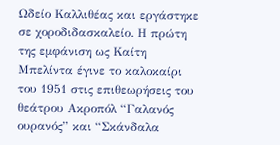Ωδείο Καλλιθέας και εργάστηκε σε χοροδιδασκαλείο. Η πρώτη της εμφάνιση ως Καίτη Μπελίντα έγινε το καλοκαίρι του 1951 στις επιθεωρήσεις του θεάτρου Ακροπόλ “Γαλανός ουρανός” και “Σκάνδαλα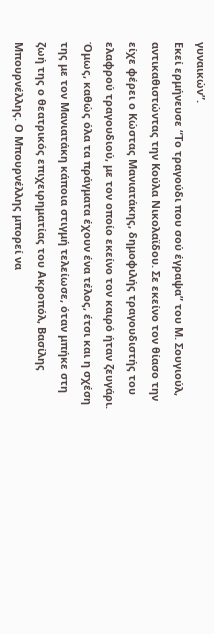γυναικών”.
Εκεί ερμήνευσε “Το τραγούδι που σού έγραψα” του Μ. Σουγιούλ, αντικαθιστώντας την Κούλα Νικολαϊδου. Σε εκείνο τον θίασο την είχε φέρει ο Κώστας Μανιατάκης, δημοφιλής τραγουδιστής του ελαφρού τραγουδιού, με τον οποίο εκείνο τον καιρό ήταν ζευγάρι. Όμως, καθώς όλα τα πράγματα έχουν ένα τέλος, έτσι και η σχέση της με τον Μανιατάκη κάποια στιγμή τελείωσε, όταν μπήκε στη ζωή της ο θεατρικός επιχειρηματίας του Ακροπόλ, Βασίλης Μπουρνέλλης. Ο Μπουρνέλλης μπορεί να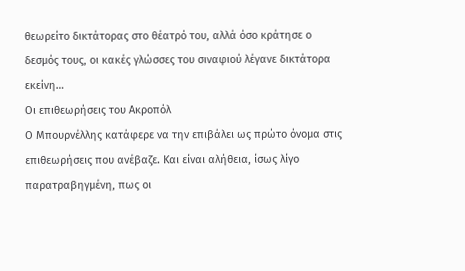θεωρείτο δικτάτορας στο θέατρό του, αλλά όσο κράτησε ο δεσμός τους, οι κακές γλώσσες του σιναφιού λέγανε δικτάτορα εκείνη…
Οι επιθεωρήσεις του Ακροπόλ
Ο Μπουρνέλλης κατάφερε να την επιβάλει ως πρώτο όνομα στις επιθεωρήσεις που ανέβαζε. Και είναι αλήθεια, ίσως λίγο παρατραβηγμένη, πως οι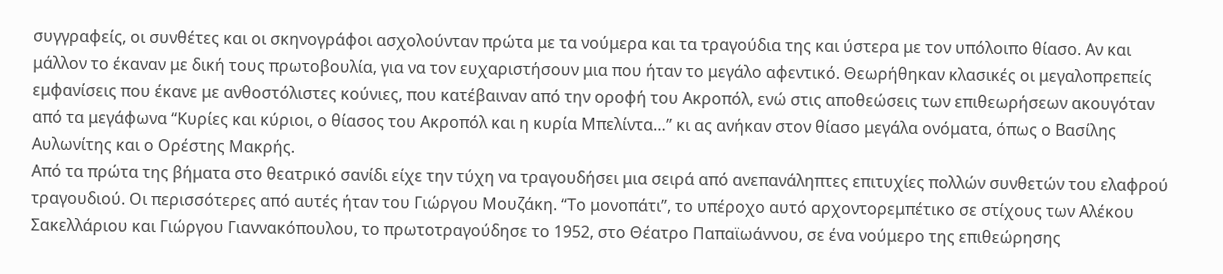συγγραφείς, οι συνθέτες και οι σκηνογράφοι ασχολούνταν πρώτα με τα νούμερα και τα τραγούδια της και ύστερα με τον υπόλοιπο θίασο. Αν και μάλλον το έκαναν με δική τους πρωτοβουλία, για να τον ευχαριστήσουν μια που ήταν το μεγάλο αφεντικό. Θεωρήθηκαν κλασικές οι μεγαλοπρεπείς εμφανίσεις που έκανε με ανθοστόλιστες κούνιες, που κατέβαιναν από την οροφή του Ακροπόλ, ενώ στις αποθεώσεις των επιθεωρήσεων ακουγόταν από τα μεγάφωνα “Κυρίες και κύριοι, ο θίασος του Ακροπόλ και η κυρία Μπελίντα…” κι ας ανήκαν στον θίασο μεγάλα ονόματα, όπως ο Βασίλης Αυλωνίτης και ο Ορέστης Μακρής.
Από τα πρώτα της βήματα στο θεατρικό σανίδι είχε την τύχη να τραγουδήσει μια σειρά από ανεπανάληπτες επιτυχίες πολλών συνθετών του ελαφρού τραγουδιού. Οι περισσότερες από αυτές ήταν του Γιώργου Μουζάκη. “Το μονοπάτι”, το υπέροχο αυτό αρχοντορεμπέτικο σε στίχους των Αλέκου Σακελλάριου και Γιώργου Γιαννακόπουλου, το πρωτοτραγούδησε το 1952, στο Θέατρο Παπαϊωάννου, σε ένα νούμερο της επιθεώρησης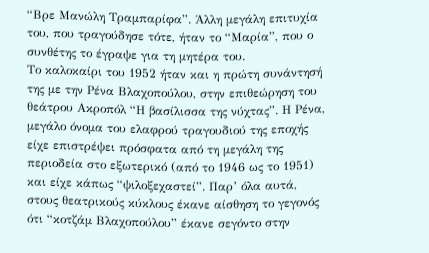“Βρε Μανώλη Τραμπαρίφα”. Άλλη μεγάλη επιτυχία του, που τραγούδησε τότε, ήταν το “Μαρία”, που ο συνθέτης το έγραψε για τη μητέρα του.
Το καλοκαίρι του 1952 ήταν και η πρώτη συνάντησή της με την Ρένα Βλαχοπούλου, στην επιθεώρηση του θεάτρου Ακροπόλ “Η βασίλισσα της νύχτας”. Η Ρένα, μεγάλο όνομα του ελαφρού τραγουδιού της εποχής είχε επιστρέψει πρόσφατα από τη μεγάλη της περιοδεία στο εξωτερικό (από το 1946 ως το 1951) και είχε κάπως “ψιλοξεχαστεί”. Παρ’ όλα αυτά, στους θεατρικούς κύκλους έκανε αίσθηση το γεγονός ότι “κοτζάμ Βλαχοπούλου” έκανε σεγόντο στην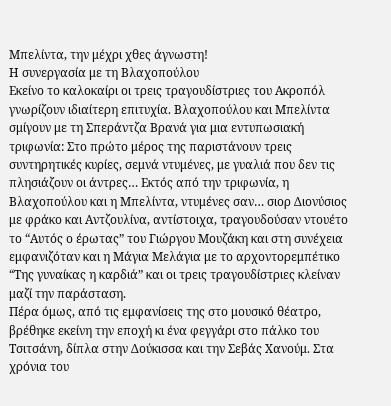Μπελίντα, την μέχρι χθες άγνωστη!
Η συνεργασία με τη Βλαχοπούλου
Εκείνο το καλοκαίρι οι τρεις τραγουδίστριες του Ακροπόλ γνωρίζουν ιδιαίτερη επιτυχία. Βλαχοπούλου και Μπελίντα σμίγουν με τη Σπεράντζα Βρανά για μια εντυπωσιακή τριφωνία: Στο πρώτο μέρος της παριστάνουν τρεις συντηρητικές κυρίες, σεμνά ντυμένες, με γυαλιά που δεν τις πλησιάζουν οι άντρες… Εκτός από την τριφωνία, η Βλαχοπούλου και η Μπελίντα, ντυμένες σαν… σιορ Διονύσιος με φράκο και Αντζουλίνα, αντίστοιχα, τραγουδούσαν ντουέτο το “Αυτός ο έρωτας” του Γιώργου Μουζάκη και στη συνέχεια εμφανιζόταν και η Μάγια Μελάγια με το αρχοντορεμπέτικο “Της γυναίκας η καρδιά” και οι τρεις τραγουδίστριες κλείναν μαζί την παράσταση.
Πέρα όμως, από τις εμφανίσεις της στο μουσικό θέατρο, βρέθηκε εκείνη την εποχή κι ένα φεγγάρι στο πάλκο του Τσιτσάνη, δίπλα στην Δούκισσα και την Σεβάς Χανούμ. Στα χρόνια του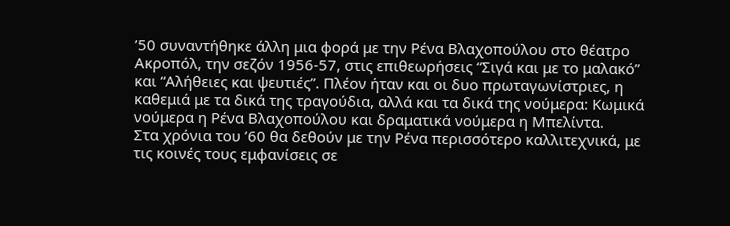’50 συναντήθηκε άλλη μια φορά με την Ρένα Βλαχοπούλου στο θέατρο Ακροπόλ, την σεζόν 1956-57, στις επιθεωρήσεις “Σιγά και με το μαλακό” και “Αλήθειες και ψευτιές”. Πλέον ήταν και οι δυο πρωταγωνίστριες, η καθεμιά με τα δικά της τραγούδια, αλλά και τα δικά της νούμερα: Κωμικά νούμερα η Ρένα Βλαχοπούλου και δραματικά νούμερα η Μπελίντα.
Στα χρόνια του ’60 θα δεθούν με την Ρένα περισσότερο καλλιτεχνικά, με τις κοινές τους εμφανίσεις σε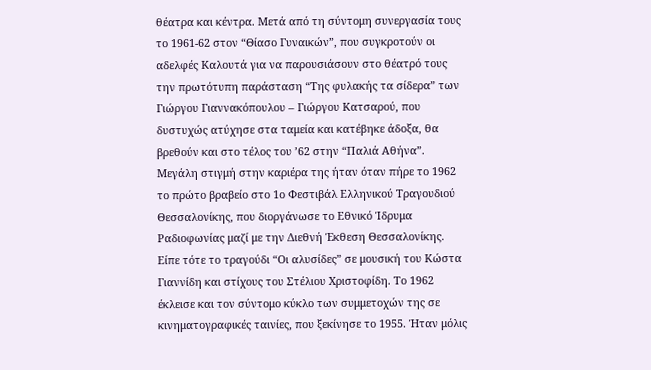θέατρα και κέντρα. Μετά από τη σύντομη συνεργασία τους το 1961-62 στον “Θίασο Γυναικών”, που συγκροτούν οι αδελφές Καλουτά για να παρουσιάσουν στο θέατρό τους την πρωτότυπη παράσταση “Της φυλακής τα σίδερα” των Γιώργου Γιαννακόπουλου – Γιώργου Κατσαρού, που δυστυχώς ατύχησε στα ταμεία και κατέβηκε άδοξα, θα βρεθούν και στο τέλος του ’62 στην “Παλιά Αθήνα”.
Μεγάλη στιγμή στην καριέρα της ήταν όταν πήρε το 1962 το πρώτο βραβείο στο 1ο Φεστιβάλ Ελληνικού Τραγουδιού Θεσσαλονίκης, που διοργάνωσε το Εθνικό Ίδρυμα Ραδιοφωνίας μαζί με την Διεθνή Έκθεση Θεσσαλονίκης. Είπε τότε το τραγούδι “Οι αλυσίδες” σε μουσική του Κώστα Γιαννίδη και στίχους του Στέλιου Χριστοφίδη. Το 1962 έκλεισε και τον σύντομο κύκλο των συμμετοχών της σε κινηματογραφικές ταινίες, που ξεκίνησε το 1955. Ήταν μόλις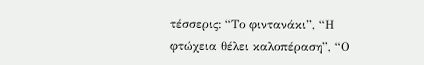τέσσερις: “Το φιντανάκι”, “Η φτώχεια θέλει καλοπέραση”, “Ο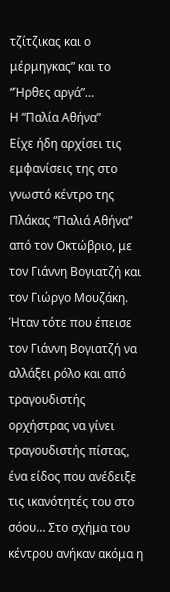τζίτζικας και ο μέρμηγκας” και το “Ήρθες αργά”…
Η “Παλία Αθήνα”
Είχε ήδη αρχίσει τις εμφανίσεις της στο γνωστό κέντρο της Πλάκας “Παλιά Αθήνα” από τον Οκτώβριο, με τον Γιάννη Βογιατζή και τον Γιώργο Μουζάκη. Ήταν τότε που έπεισε τον Γιάννη Βογιατζή να αλλάξει ρόλο και από τραγουδιστής ορχήστρας να γίνει τραγουδιστής πίστας, ένα είδος που ανέδειξε τις ικανότητές του στο σόου… Στο σχήμα του κέντρου ανήκαν ακόμα η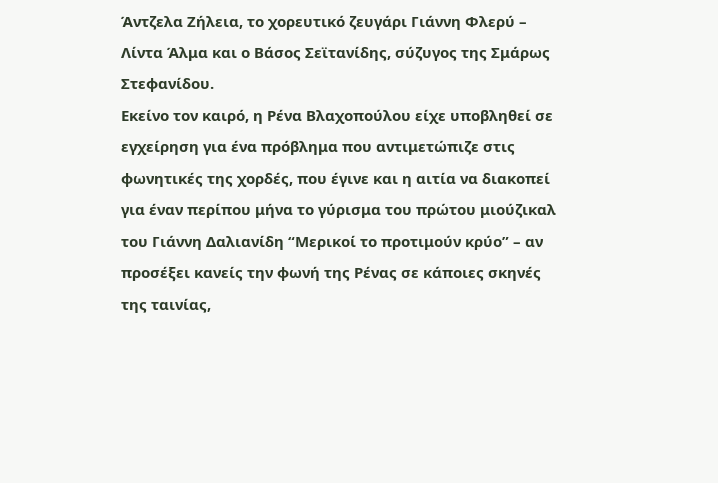Άντζελα Ζήλεια, το χορευτικό ζευγάρι Γιάννη Φλερύ – Λίντα Άλμα και ο Βάσος Σεϊτανίδης, σύζυγος της Σμάρως Στεφανίδου.
Εκείνο τον καιρό, η Ρένα Βλαχοπούλου είχε υποβληθεί σε εγχείρηση για ένα πρόβλημα που αντιμετώπιζε στις φωνητικές της χορδές, που έγινε και η αιτία να διακοπεί για έναν περίπου μήνα το γύρισμα του πρώτου μιούζικαλ του Γιάννη Δαλιανίδη “Μερικοί το προτιμούν κρύο” – αν προσέξει κανείς την φωνή της Ρένας σε κάποιες σκηνές της ταινίας,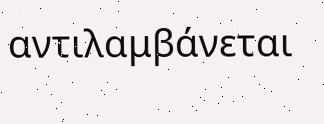αντιλαμβάνεται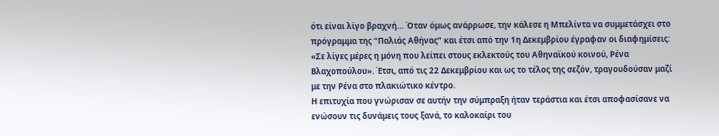ότι είναι λίγο βραχνή… Όταν όμως ανάρρωσε, την κάλεσε η Μπελίντα να συμμετάσχει στο πρόγραμμα της “Παλιάς Αθήνας” και έτσι από την 1η Δεκεμβρίου έγραφαν οι διαφημίσεις: «Σε λίγες μέρες η μόνη που λείπει στους εκλεκτούς του Αθηναϊκού κοινού, Ρένα Βλαχοπούλου». Έτσι, από τις 22 Δεκεμβρίου και ως το τέλος της σεζόν, τραγουδούσαν μαζί με την Ρένα στο πλακιώτικο κέντρο.
Η επιτυχία που γνώρισαν σε αυτήν την σύμπραξη ήταν τεράστια και έτσι αποφασίσανε να ενώσουν τις δυνάμεις τους ξανά, το καλοκαίρι του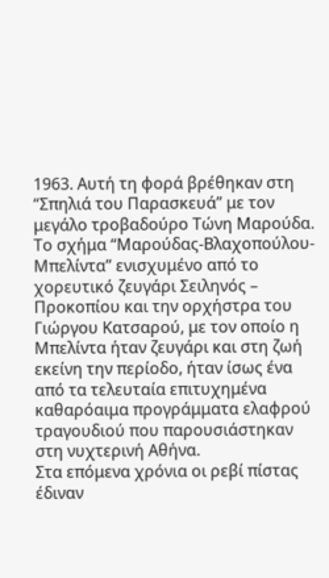1963. Αυτή τη φορά βρέθηκαν στη “Σπηλιά του Παρασκευά” με τον μεγάλο τροβαδούρο Τώνη Μαρούδα. Το σχήμα “Μαρούδας-Βλαχοπούλου-Μπελίντα” ενισχυμένο από το χορευτικό ζευγάρι Σειληνός – Προκοπίου και την ορχήστρα του Γιώργου Κατσαρού, με τον οποίο η Μπελίντα ήταν ζευγάρι και στη ζωή εκείνη την περίοδο, ήταν ίσως ένα από τα τελευταία επιτυχημένα καθαρόαιμα προγράμματα ελαφρού τραγουδιού που παρουσιάστηκαν στη νυχτερινή Αθήνα.
Στα επόμενα χρόνια οι ρεβί πίστας έδιναν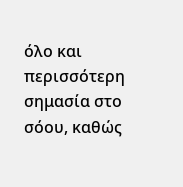όλο και περισσότερη σημασία στο σόου, καθώς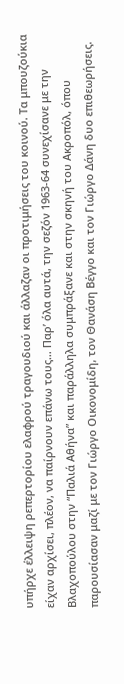υπήρχε έλλειψη ρεπερτορίου ελαφρού τραγουδιού και άλλαζαν οι προτιμήσεις του κοινού. Τα μπουζούκια είχαν αρχίσει, πλέον, να παίρνουν επάνω τους… Παρ’ όλα αυτά, την σεζόν 1963-64 συνεχίσανε με την Βλαχοπούλου στην “Παλιά Αθήνα” και παράλληλα συμπράξανε και στην σκηνή του Ακροπόλ, όπου παρουσίασαν μαζί με τον Γιώργο Οικονομίδη, τον Θανάση Βέγγο και τον Γιώργο Δάνη δυο επιθεωρήσεις.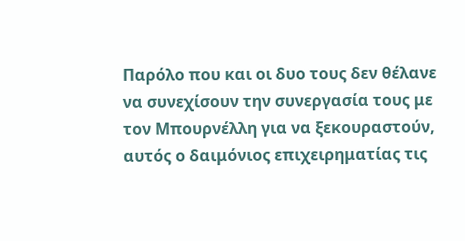Παρόλο που και οι δυο τους δεν θέλανε να συνεχίσουν την συνεργασία τους με τον Μπουρνέλλη για να ξεκουραστούν, αυτός ο δαιμόνιος επιχειρηματίας τις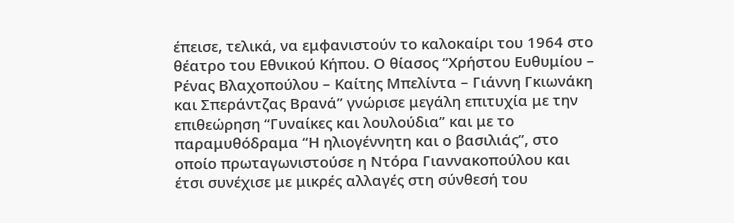έπεισε, τελικά, να εμφανιστούν το καλοκαίρι του 1964 στο θέατρο του Εθνικού Κήπου. Ο θίασος “Χρήστου Ευθυμίου – Ρένας Βλαχοπούλου – Καίτης Μπελίντα – Γιάννη Γκιωνάκη και Σπεράντζας Βρανά” γνώρισε μεγάλη επιτυχία με την επιθεώρηση “Γυναίκες και λουλούδια” και με το παραμυθόδραμα “Η ηλιογέννητη και ο βασιλιάς”, στο οποίο πρωταγωνιστούσε η Ντόρα Γιαννακοπούλου και έτσι συνέχισε με μικρές αλλαγές στη σύνθεσή του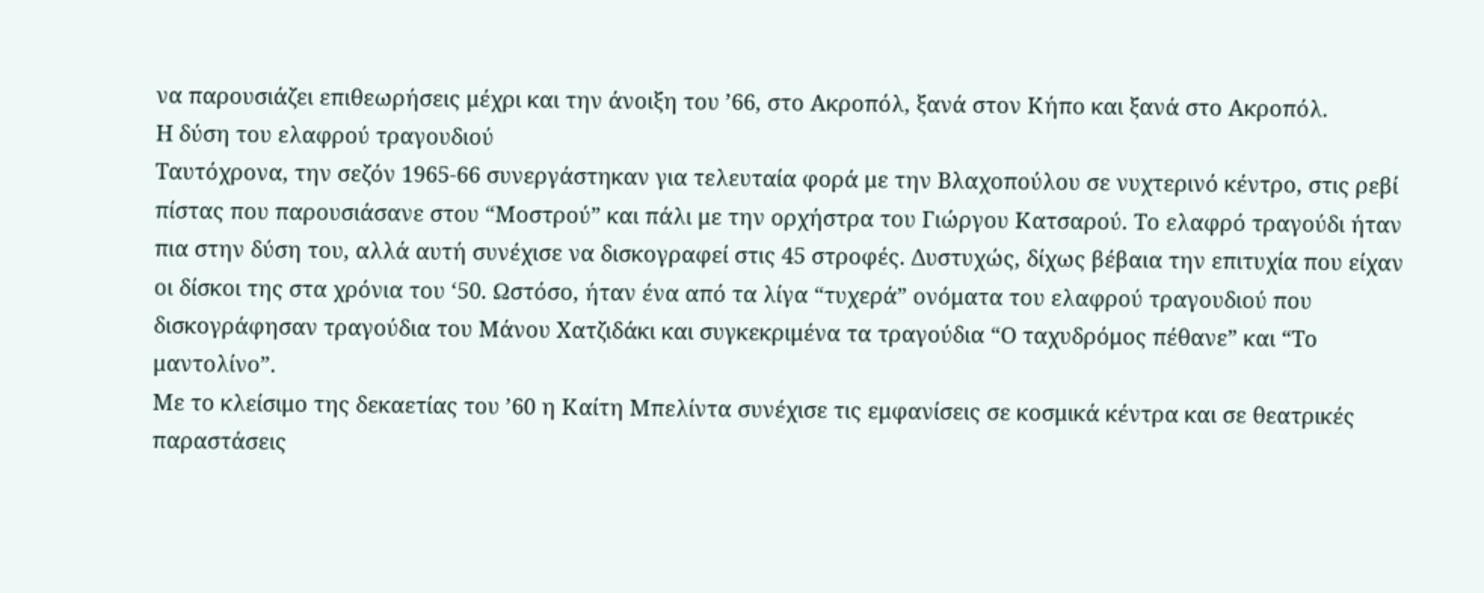να παρουσιάζει επιθεωρήσεις μέχρι και την άνοιξη του ’66, στο Ακροπόλ, ξανά στον Κήπο και ξανά στο Ακροπόλ.
Η δύση του ελαφρού τραγουδιού
Ταυτόχρονα, την σεζόν 1965-66 συνεργάστηκαν για τελευταία φορά με την Βλαχοπούλου σε νυχτερινό κέντρο, στις ρεβί πίστας που παρουσιάσανε στου “Μοστρού” και πάλι με την ορχήστρα του Γιώργου Κατσαρού. Το ελαφρό τραγούδι ήταν πια στην δύση του, αλλά αυτή συνέχισε να δισκογραφεί στις 45 στροφές. Δυστυχώς, δίχως βέβαια την επιτυχία που είχαν οι δίσκοι της στα χρόνια του ‘50. Ωστόσο, ήταν ένα από τα λίγα “τυχερά” ονόματα του ελαφρού τραγουδιού που δισκογράφησαν τραγούδια του Μάνου Χατζιδάκι και συγκεκριμένα τα τραγούδια “Ο ταχυδρόμος πέθανε” και “Το μαντολίνο”.
Με το κλείσιμο της δεκαετίας του ’60 η Καίτη Μπελίντα συνέχισε τις εμφανίσεις σε κοσμικά κέντρα και σε θεατρικές παραστάσεις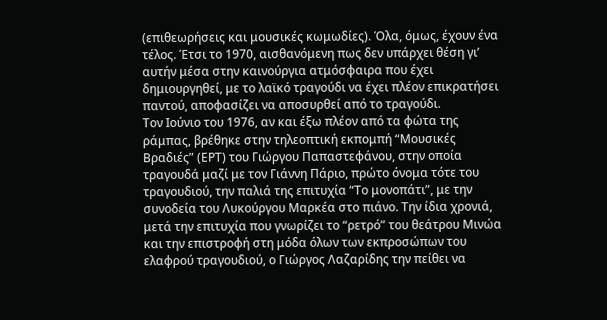(επιθεωρήσεις και μουσικές κωμωδίες). Όλα, όμως, έχουν ένα τέλος. Έτσι το 1970, αισθανόμενη πως δεν υπάρχει θέση γι’ αυτήν μέσα στην καινούργια ατμόσφαιρα που έχει δημιουργηθεί, με το λαϊκό τραγούδι να έχει πλέον επικρατήσει παντού, αποφασίζει να αποσυρθεί από το τραγούδι.
Τον Ιούνιο του 1976, αν και έξω πλέον από τα φώτα της ράμπας, βρέθηκε στην τηλεοπτική εκπομπή “Μουσικές Βραδιές” (ΕΡΤ) του Γιώργου Παπαστεφάνου, στην οποία τραγουδά μαζί με τον Γιάννη Πάριο, πρώτο όνομα τότε του τραγουδιού, την παλιά της επιτυχία “Το μονοπάτι”, με την συνοδεία του Λυκούργου Μαρκέα στο πιάνο. Την ίδια χρονιά, μετά την επιτυχία που γνωρίζει το “ρετρό” του θεάτρου Μινώα και την επιστροφή στη μόδα όλων των εκπροσώπων του ελαφρού τραγουδιού, ο Γιώργος Λαζαρίδης την πείθει να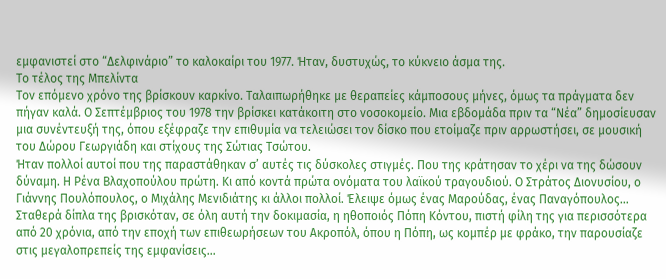εμφανιστεί στο “Δελφινάριο” το καλοκαίρι του 1977. Ήταν, δυστυχώς, το κύκνειο άσμα της.
Το τέλος της Μπελίντα
Τον επόμενο χρόνο της βρίσκουν καρκίνο. Ταλαιπωρήθηκε με θεραπείες κάμποσους μήνες, όμως τα πράγματα δεν πήγαν καλά. Ο Σεπτέμβριος του 1978 την βρίσκει κατάκοιτη στο νοσοκομείο. Μια εβδομάδα πριν τα “Νέα” δημοσίευσαν μια συνέντευξή της, όπου εξέφραζε την επιθυμία να τελειώσει τον δίσκο που ετοίμαζε πριν αρρωστήσει, σε μουσική του Δώρου Γεωργιάδη και στίχους της Σώτιας Τσώτου.
Ήταν πολλοί αυτοί που της παραστάθηκαν σ’ αυτές τις δύσκολες στιγμές. Που της κράτησαν το χέρι να της δώσουν δύναμη. Η Ρένα Βλαχοπούλου πρώτη. Κι από κοντά πρώτα ονόματα του λαϊκού τραγουδιού. Ο Στράτος Διονυσίου, ο Γιάννης Πουλόπουλος, ο Μιχάλης Μενιδιάτης κι άλλοι πολλοί. Έλειψε όμως ένας Μαρούδας, ένας Παναγόπουλος… Σταθερά δίπλα της βρισκόταν, σε όλη αυτή την δοκιμασία, η ηθοποιός Πόπη Κόντου, πιστή φίλη της για περισσότερα από 20 χρόνια, από την εποχή των επιθεωρήσεων του Ακροπόλ, όπου η Πόπη, ως κομπέρ με φράκο, την παρουσίαζε στις μεγαλοπρεπείς της εμφανίσεις…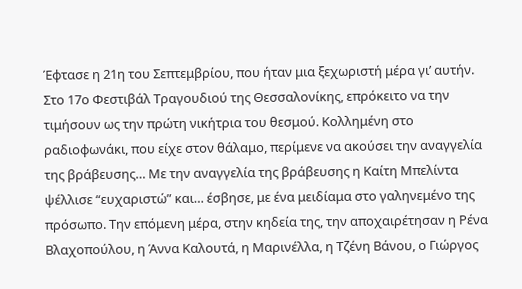Έφτασε η 21η του Σεπτεμβρίου, που ήταν μια ξεχωριστή μέρα γι’ αυτήν. Στο 17ο Φεστιβάλ Τραγουδιού της Θεσσαλονίκης, επρόκειτο να την τιμήσουν ως την πρώτη νικήτρια του θεσμού. Κολλημένη στο ραδιοφωνάκι, που είχε στον θάλαμο, περίμενε να ακούσει την αναγγελία της βράβευσης… Με την αναγγελία της βράβευσης η Καίτη Μπελίντα ψέλλισε “ευχαριστώ” και… έσβησε, με ένα μειδίαμα στο γαληνεμένο της πρόσωπο. Την επόμενη μέρα, στην κηδεία της, την αποχαιρέτησαν η Ρένα Βλαχοπούλου, η Άννα Καλουτά, η Μαρινέλλα, η Τζένη Βάνου, ο Γιώργος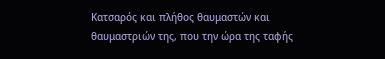Κατσαρός και πλήθος θαυμαστών και θαυμαστριών της, που την ώρα της ταφής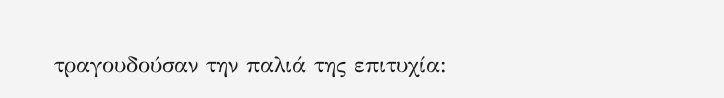τραγουδούσαν την παλιά της επιτυχία: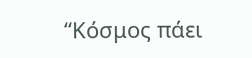“Κόσμος πάει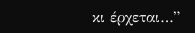κι έρχεται…”